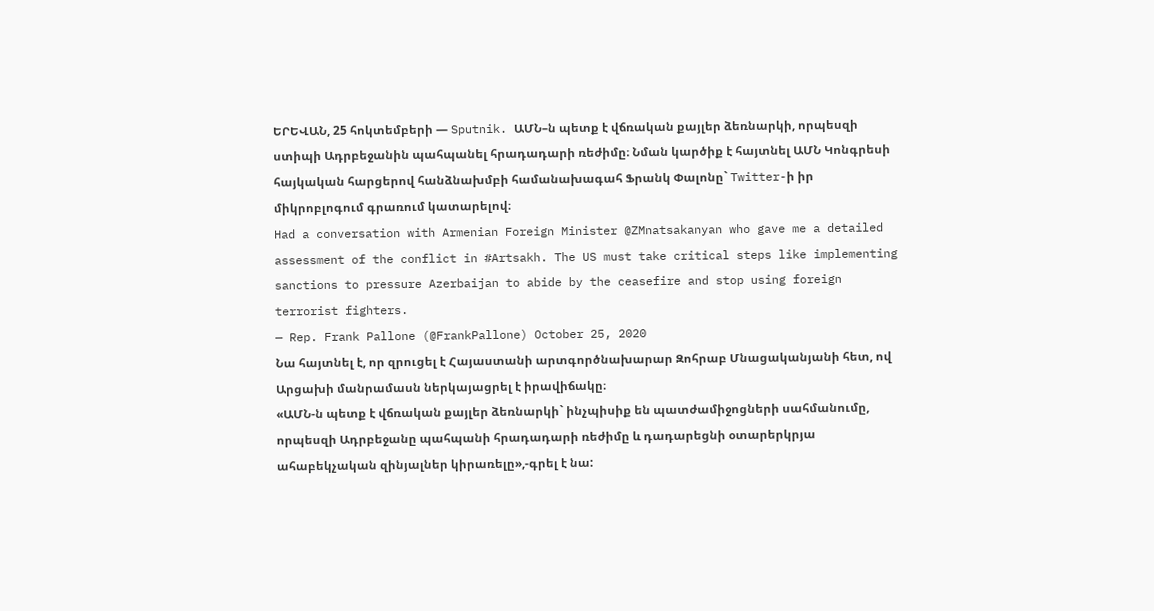ԵՐԵՎԱՆ, 25 հոկտեմբերի — Sputnik. ԱՄՆ–ն պետք է վճռական քայլեր ձեռնարկի, որպեսզի ստիպի Ադրբեջանին պահպանել հրադադարի ռեժիմը։ Նման կարծիք է հայտնել ԱՄՆ Կոնգրեսի հայկական հարցերով հանձնախմբի համանախագահ Ֆրանկ Փալոնը` Twitter-ի իր միկրոբլոգում գրառում կատարելով։
Had a conversation with Armenian Foreign Minister @ZMnatsakanyan who gave me a detailed assessment of the conflict in #Artsakh. The US must take critical steps like implementing sanctions to pressure Azerbaijan to abide by the ceasefire and stop using foreign terrorist fighters.
— Rep. Frank Pallone (@FrankPallone) October 25, 2020
Նա հայտնել է, որ զրուցել է Հայաստանի արտգործնախարար Զոհրաբ Մնացականյանի հետ, ով Արցախի մանրամասն ներկայացրել է իրավիճակը։
«ԱՄՆ-ն պետք է վճռական քայլեր ձեռնարկի` ինչպիսիք են պատժամիջոցների սահմանումը, որպեսզի Ադրբեջանը պահպանի հրադադարի ռեժիմը և դադարեցնի օտարերկրյա ահաբեկչական զինյալներ կիրառելը»,-գրել է նա: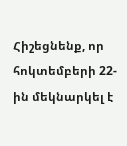Հիշեցնենք, որ հոկտեմբերի 22-ին մեկնարկել է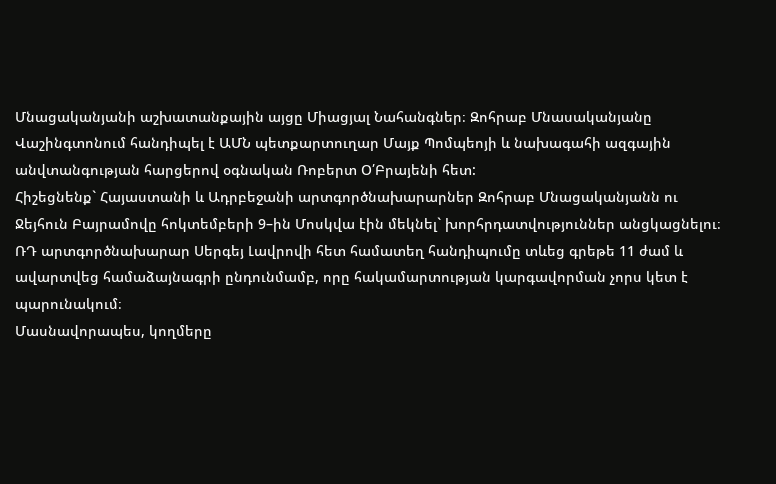Մնացականյանի աշխատանքային այցը Միացյալ Նահանգներ։ Զոհրաբ Մնասականյանը Վաշինգտոնում հանդիպել է ԱՄՆ պետքարտուղար Մայք Պոմպեոյի և նախագահի ազգային անվտանգության հարցերով օգնական Ռոբերտ Օ՛Բրայենի հետ:
Հիշեցնենք` Հայաստանի և Ադրբեջանի արտգործնախարարներ Զոհրաբ Մնացականյանն ու Ջեյհուն Բայրամովը հոկտեմբերի 9–ին Մոսկվա էին մեկնել` խորհրդատվություններ անցկացնելու։ ՌԴ արտգործնախարար Սերգեյ Լավրովի հետ համատեղ հանդիպումը տևեց գրեթե 11 ժամ և ավարտվեց համաձայնագրի ընդունմամբ, որը հակամարտության կարգավորման չորս կետ է պարունակում։
Մասնավորապես, կողմերը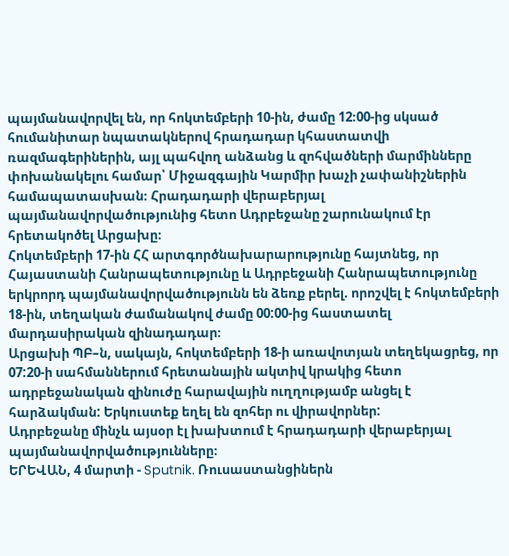պայմանավորվել են, որ հոկտեմբերի 10-ին, ժամը 12։00-ից սկսած հումանիտար նպատակներով հրադադար կհաստատվի ռազմագերիներին, այլ պահվող անձանց և զոհվածների մարմինները փոխանակելու համար՝ Միջազգային Կարմիր խաչի չափանիշներին համապատասխան։ Հրադադարի վերաբերյալ պայմանավորվածությունից հետո Ադրբեջանը շարունակում էր հրետակոծել Արցախը։
Հոկտեմբերի 17-ին ՀՀ արտգործնախարարությունը հայտնեց, որ Հայաստանի Հանրապետությունը և Ադրբեջանի Հանրապետությունը երկրորդ պայմանավորվածությունն են ձեռք բերել. որոշվել է հոկտեմբերի 18-ին, տեղական ժամանակով ժամը 00:00-ից հաստատել մարդասիրական զինադադար։
Արցախի ՊԲ–ն, սակայն, հոկտեմբերի 18-ի առավոտյան տեղեկացրեց, որ 07:20-ի սահմաններում հրետանային ակտիվ կրակից հետո ադրբեջանական զինուժը հարավային ուղղությամբ անցել է հարձակման: Երկուստեք եղել են զոհեր ու վիրավորներ:
Ադրբեջանը մինչև այսօր էլ խախտում է հրադադարի վերաբերյալ պայմանավորվածությունները։
ԵՐԵՎԱՆ, 4 մարտի - Sputnik. Ռուսաստանցիներն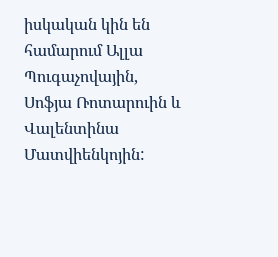իսկական կին են համարում Ալլա Պուգաչովային, Սոֆյա Ռոտարուին և Վալենտինա Մատվիենկոյին: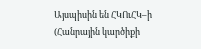Այսպիսին են ՀԿՈւՀԿ–ի (Հանրային կարծիքի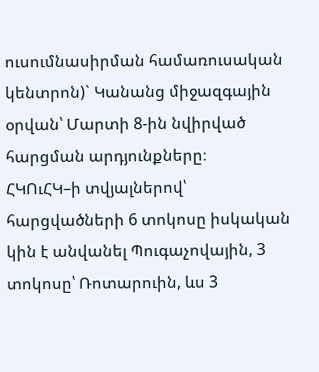ուսումնասիրման համառուսական կենտրոն)` Կանանց միջազգային օրվան՝ Մարտի 8-ին նվիրված հարցման արդյունքները։
ՀԿՈւՀԿ–ի տվյալներով՝ հարցվածների 6 տոկոսը իսկական կին է անվանել Պուգաչովային, 3 տոկոսը՝ Ռոտարուին, ևս 3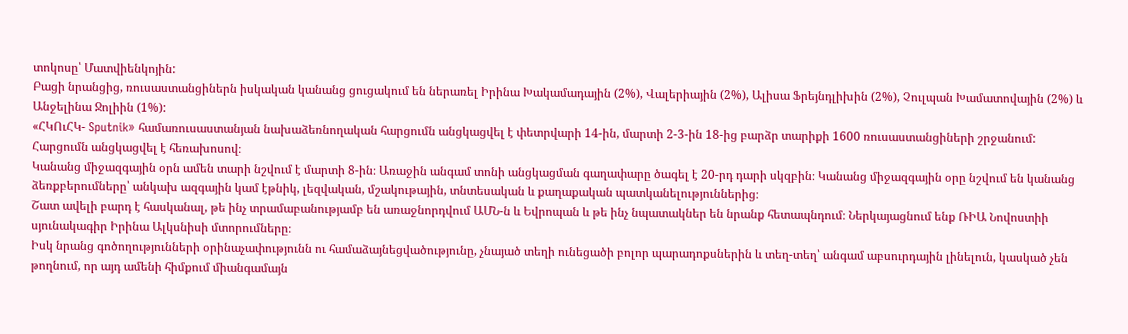տոկոսը՝ Մատվիենկոյին:
Բացի նրանցից, ռուսաստանցիներն իսկական կանանց ցուցակում են ներառել Իրինա Խակամադային (2%), Վալերիային (2%), Ալիսա Ֆրեյնդլիխին (2%), Չուլպան Խամատովային (2%) և Անջելինա Ջոլիին (1%):
«ՀԿՈւՀԿ- Sputnik» համառուսաստանյան նախաձեռնողական հարցումն անցկացվել է փետրվարի 14-ին, մարտի 2-3-ին 18-ից բարձր տարիքի 1600 ռուսաստանցիների շրջանում: Հարցումն անցկացվել է հեռախոսով։
Կանանց միջազգային օրն ամեն տարի նշվում է մարտի 8-ին։ Առաջին անգամ տոնի անցկացման գաղափարը ծագել է 20-րդ դարի սկզբին։ Կանանց միջազգային օրը նշվում են կանանց ձեռքբերումները՝ անկախ ազգային կամ էթնիկ, լեզվական, մշակութային, տնտեսական և քաղաքական պատկանելություններից։
Շատ ավելի բարդ է հասկանալ, թե ինչ տրամաբանությամբ են առաջնորդվում ԱՄՆ-ն և Եվրոպան և թե ինչ նպատակներ են նրանք հետապնդում։ Ներկայացնում ենք ՌԻԱ Նովոստիի սյունակագիր Իրինա Ալկսնիսի մտորումները։
Իսկ նրանց գոծողությունների օրինաչափությունն ու համաձայնեցվածությունը, չնայած տեղի ունեցածի բոլոր պարադոքսներին և տեղ-տեղ՝ անգամ աբսուրդային լինելուն, կասկած չեն թողնում, որ այդ ամենի հիմքում միանգամայն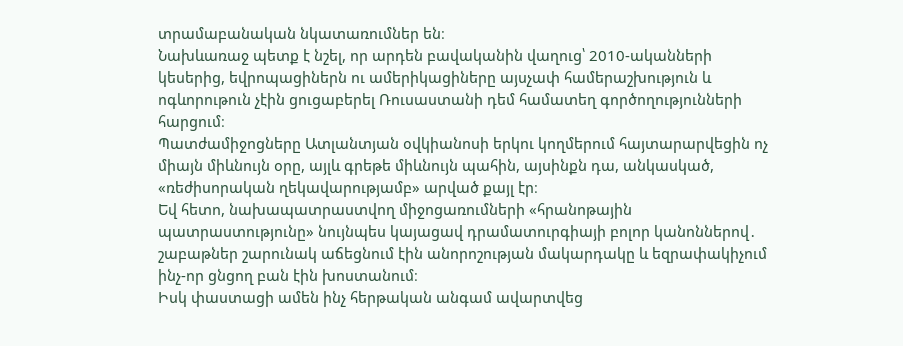տրամաբանական նկատառումներ են։
Նախևառաջ պետք է նշել, որ արդեն բավականին վաղուց՝ 2010-ականների կեսերից, եվրոպացիներն ու ամերիկացիները այսչափ համերաշխություն և ոգևորութուն չէին ցուցաբերել Ռուսաստանի դեմ համատեղ գործողությունների հարցում։
Պատժամիջոցները Ատլանտյան օվկիանոսի երկու կողմերում հայտարարվեցին ոչ միայն միևնույն օրը, այլև գրեթե միևնույն պահին, այսինքն դա, անկասկած, «ռեժիսորական ղեկավարությամբ» արված քայլ էր։
Եվ հետո, նախապատրաստվող միջոցառումների «հրանոթային պատրաստությունը» նույնպես կայացավ դրամատուրգիայի բոլոր կանոններով․ շաբաթներ շարունակ աճեցնում էին անորոշության մակարդակը և եզրափակիչում ինչ-որ ցնցող բան էին խոստանում։
Իսկ փաստացի ամեն ինչ հերթական անգամ ավարտվեց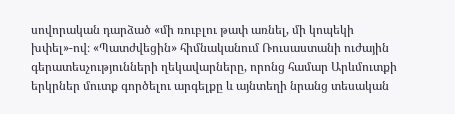սովորական դարձած «մի ռուբլու թափ առնել, մի կոպեկի խփել»-ով։ «Պատժվեցին» հիմնականում Ռուսաստանի ուժային գերատեսչությունների ղեկավարները, որոնց համար Արևմուտքի երկրներ մուտք գործելու արգելքը և այնտեղի նրանց տեսական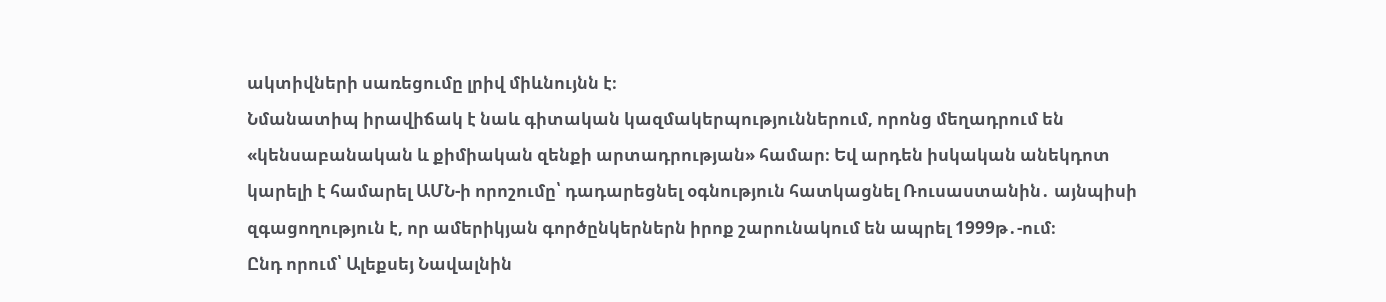ակտիվների սառեցումը լրիվ միևնույնն է։
Նմանատիպ իրավիճակ է նաև գիտական կազմակերպություններում, որոնց մեղադրում են «կենսաբանական և քիմիական զենքի արտադրության» համար։ Եվ արդեն իսկական անեկդոտ կարելի է համարել ԱՄՆ-ի որոշումը՝ դադարեցնել օգնություն հատկացնել Ռուսաստանին․ այնպիսի զգացողություն է, որ ամերիկյան գործընկերներն իրոք շարունակում են ապրել 1999թ․-ում։
Ընդ որում՝ Ալեքսեյ Նավալնին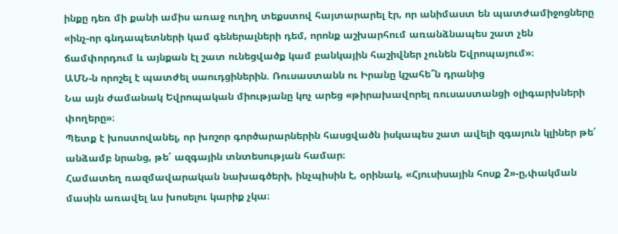ինքը դեռ մի քանի ամիս առաջ ուղիղ տեքստով հայտարարել էր, որ անիմաստ են պատժամիջոցները «ինչ-որ գնդապետների կամ գեներալների դեմ, որոնք աշխարհում առանձնապես շատ չեն ճամփորդում և այնքան էլ շատ ունեցվածք կամ բանկային հաշիվներ չունեն Եվրոպայում»։
ԱՄՆ-ն որոշել է պատժել սաուդցիներին. Ռուսաստանն ու Իրանը կշահե՞ն դրանից
Նա այն ժամանակ Եվրոպական միությանը կոչ արեց «թիրախավորել ռուսաստանցի օլիգարխների փողերը»։
Պետք է խոստովանել, որ խոշոր գործարարներին հասցվածն իսկապես շատ ավելի զգայուն կլիներ թե՛ անձամբ նրանց, թե՛ ազգային տնտեսության համար։
Համատեղ ռազմավարական նախագծերի, ինչպիսին է, օրինակ, «Հյուսիսային հոսք 2»-ը,փակման մասին առավել ևս խոսելու կարիք չկա։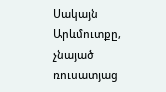Սակայն Արևմուտքը, չնայած ռուսատյաց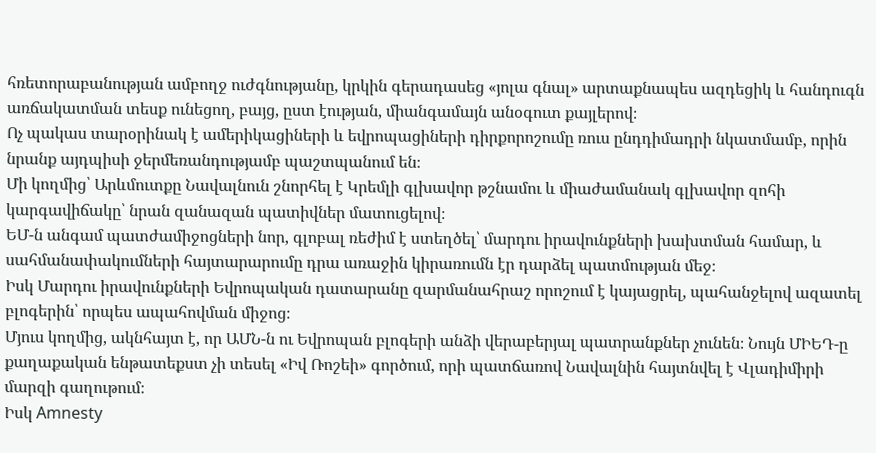հռետորաբանության ամբողջ ուժգնությանը, կրկին գերադասեց «յոլա գնալ» արտաքնապես ազդեցիկ և հանդուգն առճակատման տեսք ունեցող, բայց, ըստ էության, միանգամայն անօգուտ քայլերով։
Ոչ պակաս տարօրինակ է ամերիկացիների և եվրոպացիների դիրքորոշումը ռուս ընդդիմադրի նկատմամբ, որին նրանք այդպիսի ջերմեռանդությամբ պաշտպանում են։
Մի կողմից՝ Արևմուտքը Նավալնուն շնորհել է Կրեմլի գլխավոր թշնամու և միաժամանակ գլխավոր զոհի կարգավիճակը՝ նրան զանազան պատիվներ մատուցելով։
ԵՄ-ն անգամ պատժամիջոցների նոր, գլոբալ ռեժիմ է ստեղծել՝ մարդու իրավունքների խախտման համար, և սահմանափակումների հայտարարումը դրա առաջին կիրառումն էր դարձել պատմության մեջ։
Իսկ Մարդու իրավունքների Եվրոպական դատարանը զարմանահրաշ որոշում է կայացրել, պահանջելով ազատել բլոգերին՝ որպես ապահովման միջոց։
Մյուս կողմից, ակնհայտ է, որ ԱՄՆ-ն ու Եվրոպան բլոգերի անձի վերաբերյալ պատրանքներ չունեն։ Նույն ՄԻԵԴ-ը քաղաքական ենթատեքստ չի տեսել «Իվ Ռոշեի» գործում, որի պատճառով Նավալնին հայտնվել է Վլադիմիրի մարզի գաղութում։
Իսկ Amnesty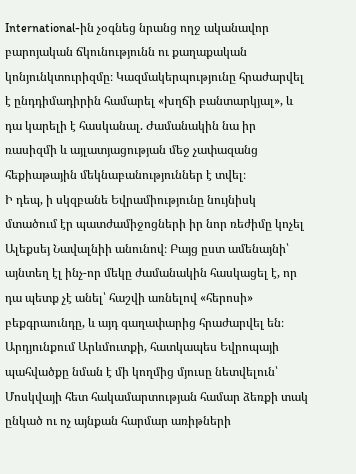International-ին չօգնեց նրանց ողջ ականավոր բարոյական ճկունությունն ու քաղաքական կոնյունկտուրիզմը։ Կազմակերպությունը հրաժարվել է ընդդիմադիրին համարել «խղճի բանտարկյալ», և դա կարելի է հասկանալ. Ժամանակին նա իր ռասիզմի և այլատյացության մեջ չափազանց հեքիաթային մեկնաբանություններ է տվել։
Ի դեպ, ի սկզբանե Եվրամիությունը նույնիսկ մտածում էր պատժամիջոցների իր նոր ռեժիմը կոչել Ալեքսեյ Նավալնիի անունով։ Բայց ըստ ամենայնի՝ այնտեղ էլ ինչ-որ մեկը ժամանակին հասկացել է, որ դա պետք չէ անել՝ հաշվի առնելով «հերոսի» բեքգրաունդը, և այդ գաղափարից հրաժարվել են։
Արդյունքում Արևմուտքի, հատկապես Եվրոպայի պահվածքը նման է մի կողմից մյուսը նետվելուն՝ Մոսկվայի հետ հակամարտության համար ձեռքի տակ ընկած ու ոչ այնքան հարմար առիթների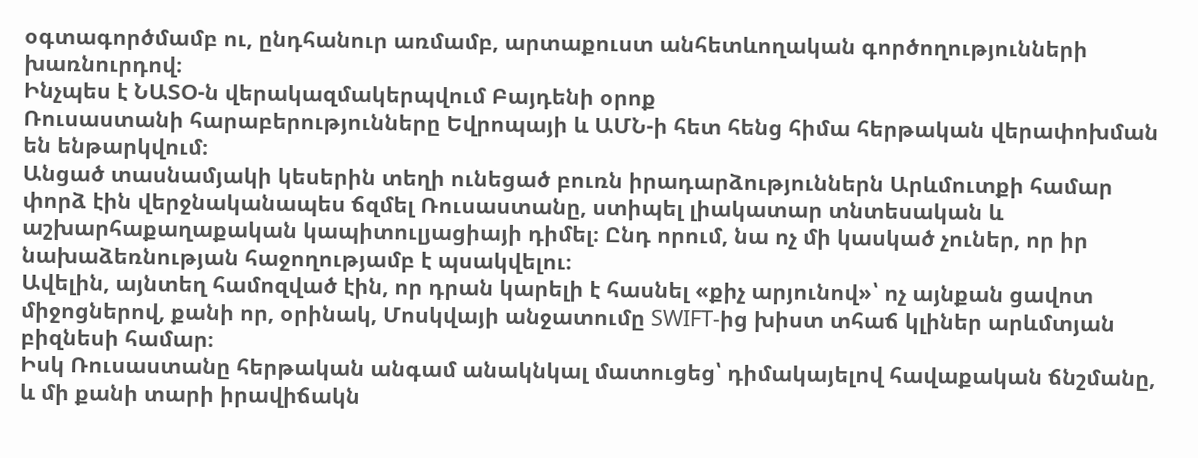օգտագործմամբ ու, ընդհանուր առմամբ, արտաքուստ անհետևողական գործողությունների խառնուրդով։
Ինչպես է ՆԱՏՕ-ն վերակազմակերպվում Բայդենի օրոք
Ռուսաստանի հարաբերությունները Եվրոպայի և ԱՄՆ-ի հետ հենց հիմա հերթական վերափոխման են ենթարկվում։
Անցած տասնամյակի կեսերին տեղի ունեցած բուռն իրադարձություններն Արևմուտքի համար փորձ էին վերջնականապես ճզմել Ռուսաստանը, ստիպել լիակատար տնտեսական և աշխարհաքաղաքական կապիտուլյացիայի դիմել։ Ընդ որում, նա ոչ մի կասկած չուներ, որ իր նախաձեռնության հաջողությամբ է պսակվելու։
Ավելին, այնտեղ համոզված էին, որ դրան կարելի է հասնել «քիչ արյունով»՝ ոչ այնքան ցավոտ միջոցներով, քանի որ, օրինակ, Մոսկվայի անջատումը SWIFT-ից խիստ տհաճ կլիներ արևմտյան բիզնեսի համար։
Իսկ Ռուսաստանը հերթական անգամ անակնկալ մատուցեց՝ դիմակայելով հավաքական ճնշմանը, և մի քանի տարի իրավիճակն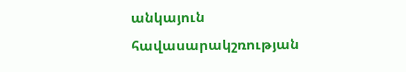անկայուն հավասարակշռության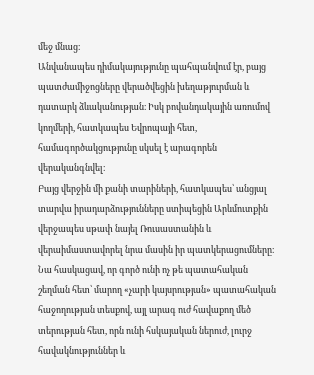մեջ մնաց։
Անվանապես դիմակայությունը պահպանվում էր, բայց պատժամիջոցները վերածվեցին խեղաթյուրման և դատարկ ձևականության։ Իսկ բովանդակային առումով կողմերի, հատկապես Եվրոպայի հետ, համագործակցությունը սկսել է արագորեն վերականգնվել։
Բայց վերջին մի քանի տարիների, հատկապես՝ անցյալ տարվա իրադարձությունները ստիպեցին Արևմուտքին վերջապես սթափ նայել Ռուսաստանին և վերաիմաստավորել նրա մասին իր պատկերացումները։
Նա հասկացավ, որ գործ ունի ոչ թե պատահական շեղման հետ՝ մարող «չարի կայսրության» պատահական հաջողության տեսքով, այլ արագ ուժ հավաքող մեծ տերության հետ, որն ունի հսկայական ներուժ, լուրջ հավակնություններ և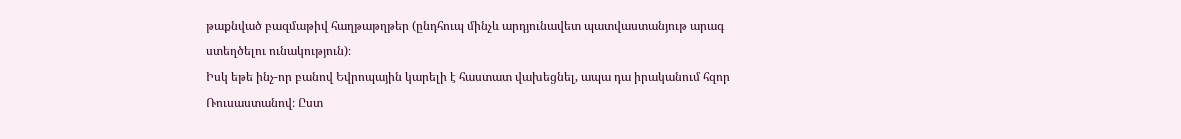թաքնված բազմաթիվ հաղթաթղթեր (ընդհուպ մինչև արդյունավետ պատվաստանյութ արագ ստեղծելու ունակություն)։
Իսկ եթե ինչ-որ բանով Եվրոպային կարելի է հաստատ վախեցնել, ապա դա իրականում հզոր Ռուսաստանով։ Ըստ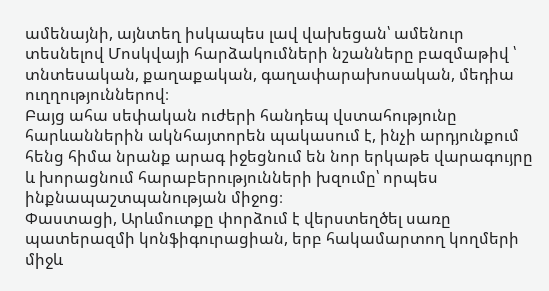ամենայնի, այնտեղ իսկապես լավ վախեցան՝ ամենուր տեսնելով Մոսկվայի հարձակումների նշանները բազմաթիվ ՝ տնտեսական, քաղաքական, գաղափարախոսական, մեդիա ուղղություններով։
Բայց ահա սեփական ուժերի հանդեպ վստահությունը հարևաններին ակնհայտորեն պակասում է, ինչի արդյունքում հենց հիմա նրանք արագ իջեցնում են նոր երկաթե վարագույրը և խորացնում հարաբերությունների խզումը՝ որպես ինքնապաշտպանության միջոց։
Փաստացի, Արևմուտքը փորձում է վերստեղծել սառը պատերազմի կոնֆիգուրացիան, երբ հակամարտող կողմերի միջև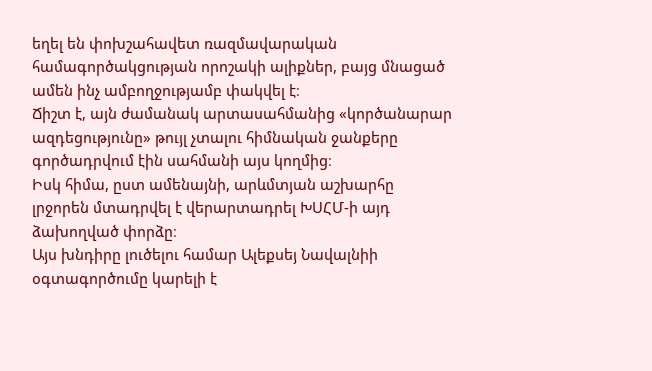եղել են փոխշահավետ ռազմավարական համագործակցության որոշակի ալիքներ, բայց մնացած ամեն ինչ ամբողջությամբ փակվել է։
Ճիշտ է, այն ժամանակ արտասահմանից «կործանարար ազդեցությունը» թույլ չտալու հիմնական ջանքերը գործադրվում էին սահմանի այս կողմից։
Իսկ հիմա, ըստ ամենայնի, արևմտյան աշխարհը լրջորեն մտադրվել է վերարտադրել ԽՍՀՄ-ի այդ ձախողված փորձը։
Այս խնդիրը լուծելու համար Ալեքսեյ Նավալնիի օգտագործումը կարելի է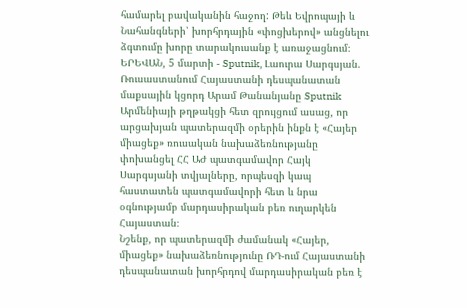համարել բավականին հաջող: Թեև Եվրոպայի և Նահանգների՝ խորհրդային «փոցխերով» անցնելու ձգտումը խորը տարակուսանք է առաջացնում։
ԵՐԵՎԱՆ, 5 մարտի - Sputnik, Լաուրա Սարգսյան. Ռուսաստանում Հայաստանի դեսպանատան մաքսային կցորդ Արամ Թանանյանը Sputnik Արմենիայի թղթակցի հետ զրույցում ասաց, որ արցախյան պատերազմի օրերին ինքն է «Հայեր միացեք» ռուսական նախաձեռնությանը փոխանցել ՀՀ ԱԺ պատգամավոր Հայկ Սարգսյանի տվյալները, որպեսզի կապ հաստատեն պատգամավորի հետ և նրա օգնությամբ մարդասիրական բեռ ուղարկեն Հայաստան։
Նշենք, որ պատերազմի ժամանակ «Հայեր, միացեք» նախաձեռնությունը ՌԴ-ում Հայաստանի դեսպանատան խորհրդով մարդասիրական բեռ է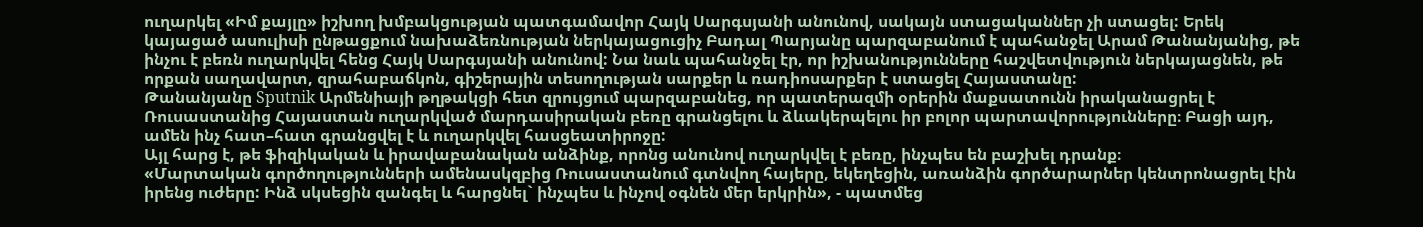ուղարկել «Իմ քայլը» իշխող խմբակցության պատգամավոր Հայկ Սարգսյանի անունով, սակայն ստացականներ չի ստացել: Երեկ կայացած ասուլիսի ընթացքում նախաձեռնության ներկայացուցիչ Բադալ Պարյանը պարզաբանում է պահանջել Արամ Թանանյանից, թե ինչու է բեռն ուղարկվել հենց Հայկ Սարգսյանի անունով: Նա նաև պահանջել էր, որ իշխանությունները հաշվետվություն ներկայացնեն, թե որքան սաղավարտ, զրահաբաճկոն, գիշերային տեսողության սարքեր և ռադիոսարքեր է ստացել Հայաստանը:
Թանանյանը Sputnik Արմենիայի թղթակցի հետ զրույցում պարզաբանեց, որ պատերազմի օրերին մաքսատունն իրականացրել է Ռուսաստանից Հայաստան ուղարկված մարդասիրական բեռը գրանցելու և ձևակերպելու իր բոլոր պարտավորությունները։ Բացի այդ, ամեն ինչ հատ–հատ գրանցվել է և ուղարկվել հասցեատիրոջը:
Այլ հարց է, թե ֆիզիկական և իրավաբանական անձինք, որոնց անունով ուղարկվել է բեռը, ինչպես են բաշխել դրանք։
«Մարտական գործողությունների ամենասկզբից Ռուսաստանում գտնվող հայերը, եկեղեցին, առանձին գործարարներ կենտրոնացրել էին իրենց ուժերը: Ինձ սկսեցին զանգել և հարցնել` ինչպես և ինչով օգնեն մեր երկրին», - պատմեց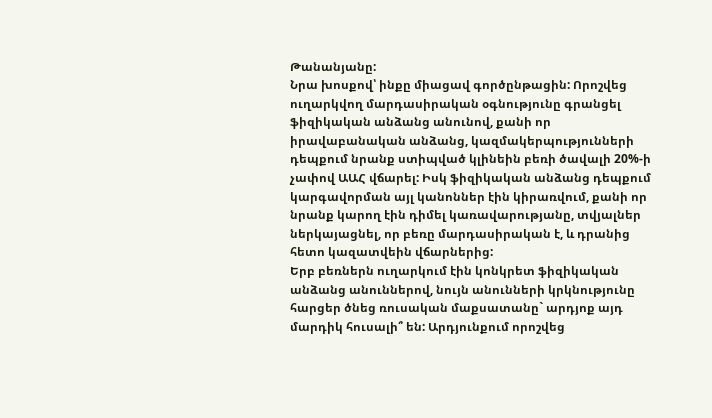Թանանյանը:
Նրա խոսքով՝ ինքը միացավ գործընթացին: Որոշվեց ուղարկվող մարդասիրական օգնությունը գրանցել ֆիզիկական անձանց անունով, քանի որ իրավաբանական անձանց, կազմակերպությունների դեպքում նրանք ստիպված կլինեին բեռի ծավալի 20%-ի չափով ԱԱՀ վճարել: Իսկ ֆիզիկական անձանց դեպքում կարգավորման այլ կանոններ էին կիրառվում, քանի որ նրանք կարող էին դիմել կառավարությանը, տվյալներ ներկայացնել, որ բեռը մարդասիրական է, և դրանից հետո կազատվեին վճարներից:
Երբ բեռներն ուղարկում էին կոնկրետ ֆիզիկական անձանց անուններով, նույն անունների կրկնությունը հարցեր ծնեց ռուսական մաքսատանը` արդյոք այդ մարդիկ հուսալի՞ են: Արդյունքում որոշվեց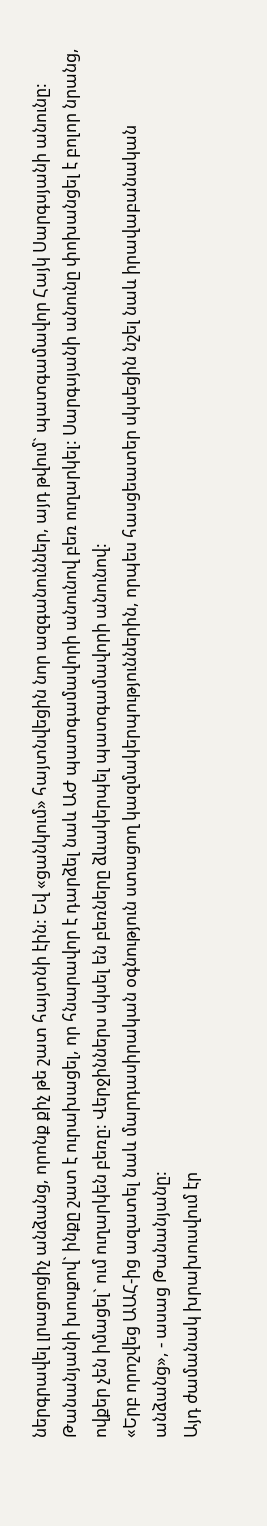ներգրավել լրացուցիչ անձանց, որոնք քիչ թե շատ հայտնի էին: Եվ «ցանկում» հայտնվեցին նոր ազգանուններ, այդ թվում` պատգամավոր Հայկ Սարգսյանի անունը:
Թանանյանի խոսքով` ինքը շատ է ուրախացել, որ հնարավոր է դարձել նաև ԱԺ պատգամավորի անունով բեռ ուղարկել: Սարգսյանի անունը փոխանցել է բոլոր նրանց, ովքեր չեն իմացել` ում ուղարկեն բեռը: Վերջիններս սկսել են բեռները ձևակերպել պատգամավորի անունով:
«Երբ որոշվեց ԱԱՀ-ից ազատել նաև մարդասիրական օգնություն ստացող կազմակերպություններին, որպես հասցեատեր սկսեցին նշել նաև իրավաբանական անձանց», - ասաց Թանանյանը:
Այդ ժամանակ խրախուսվում էր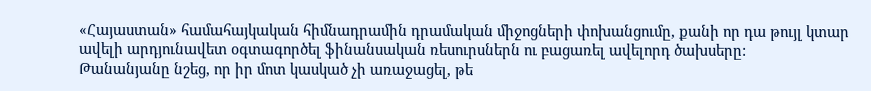«Հայաստան» համահայկական հիմնադրամին դրամական միջոցների փոխանցումը, քանի որ դա թույլ կտար ավելի արդյունավետ օգտագործել ֆինանսական ռեսուրսներն ու բացառել ավելորդ ծախսերը:
Թանանյանը նշեց, որ իր մոտ կասկած չի առաջացել, թե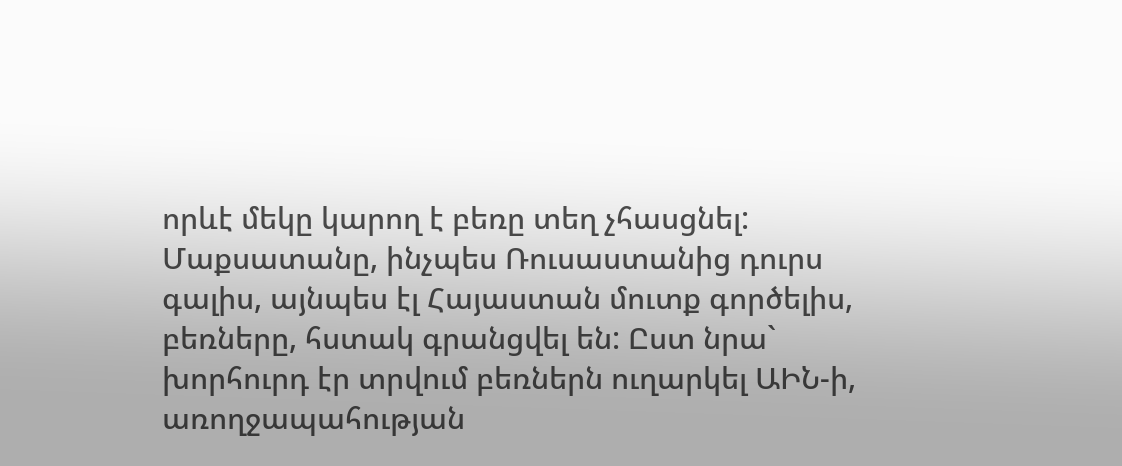որևէ մեկը կարող է բեռը տեղ չհասցնել: Մաքսատանը, ինչպես Ռուսաստանից դուրս գալիս, այնպես էլ Հայաստան մուտք գործելիս, բեռները, հստակ գրանցվել են: Ըստ նրա` խորհուրդ էր տրվում բեռներն ուղարկել ԱԻՆ-ի, առողջապահության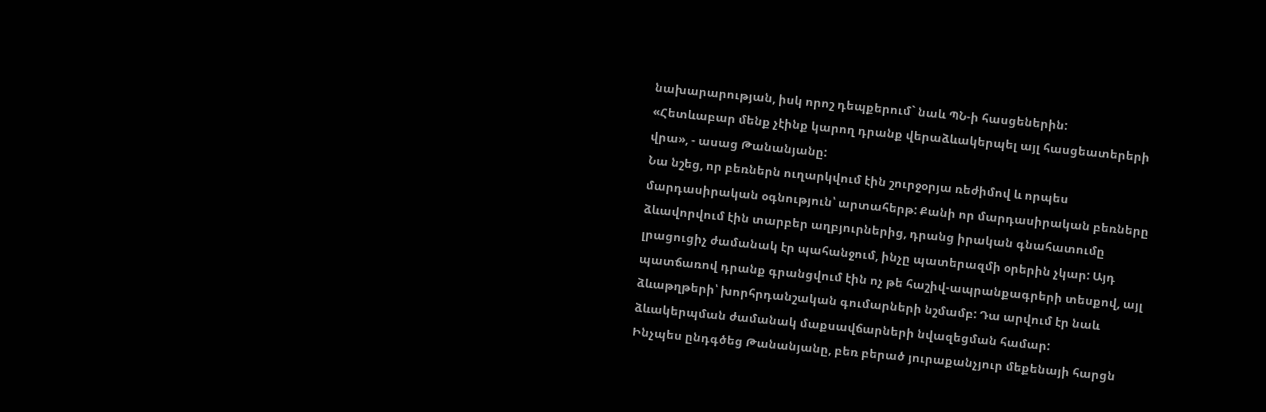նախարարության, իսկ որոշ դեպքերում` նաև ՊՆ-ի հասցեներին:
«Հետևաբար մենք չէինք կարող դրանք վերաձևակերպել այլ հասցեատերերի վրա», - ասաց Թանանյանը:
Նա նշեց, որ բեռներն ուղարկվում էին շուրջօրյա ռեժիմով և որպես մարդասիրական օգնություն՝ արտահերթ: Քանի որ մարդասիրական բեռները ձևավորվում էին տարբեր աղբյուրներից, դրանց իրական գնահատումը լրացուցիչ ժամանակ էր պահանջում, ինչը պատերազմի օրերին չկար: Այդ պատճառով դրանք գրանցվում էին ոչ թե հաշիվ-ապրանքագրերի տեսքով, այլ ձևաթղթերի՝ խորհրդանշական գումարների նշմամբ: Դա արվում էր նաև ձևակերպման ժամանակ մաքսավճարների նվազեցման համար:
Ինչպես ընդգծեց Թանանյանը, բեռ բերած յուրաքանչյուր մեքենայի հարցն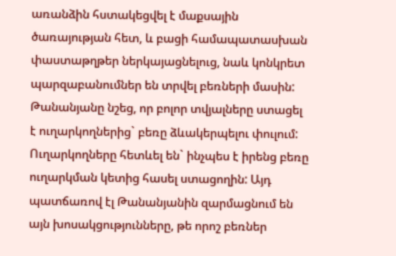առանձին հստակեցվել է մաքսային ծառայության հետ, և բացի համապատասխան փաստաթղթեր ներկայացնելուց, նաև կոնկրետ պարզաբանումներ են տրվել բեռների մասին:
Թանանյանը նշեց, որ բոլոր տվյալները ստացել է ուղարկողներից` բեռը ձևակերպելու փուլում: Ուղարկողները հետևել են` ինչպես է իրենց բեռը ուղարկման կետից հասել ստացողին: Այդ պատճառով էլ Թանանյանին զարմացնում են այն խոսակցությունները, թե որոշ բեռներ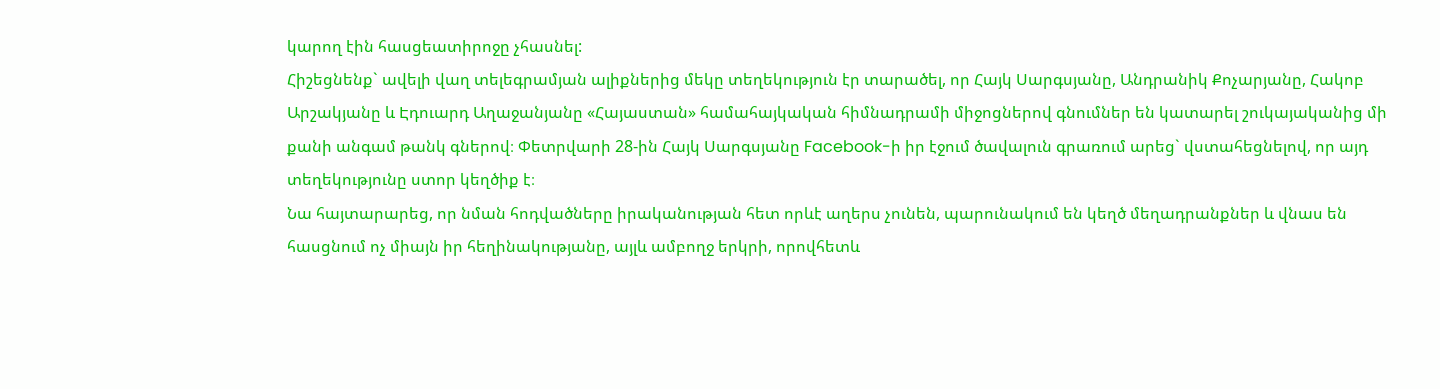կարող էին հասցեատիրոջը չհասնել:
Հիշեցնենք` ավելի վաղ տելեգրամյան ալիքներից մեկը տեղեկություն էր տարածել, որ Հայկ Սարգսյանը, Անդրանիկ Քոչարյանը, Հակոբ Արշակյանը և Էդուարդ Աղաջանյանը «Հայաստան» համահայկական հիմնադրամի միջոցներով գնումներ են կատարել շուկայականից մի քանի անգամ թանկ գներով։ Փետրվարի 28-ին Հայկ Սարգսյանը Facebook-ի իր էջում ծավալուն գրառում արեց` վստահեցնելով, որ այդ տեղեկությունը ստոր կեղծիք է։
Նա հայտարարեց, որ նման հոդվածները իրականության հետ որևէ աղերս չունեն, պարունակում են կեղծ մեղադրանքներ և վնաս են հասցնում ոչ միայն իր հեղինակությանը, այլև ամբողջ երկրի, որովհետև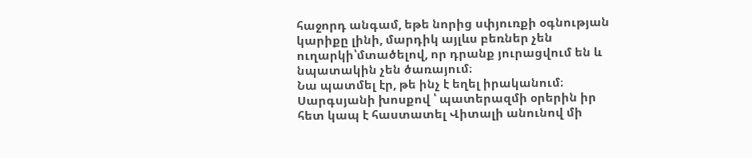հաջորդ անգամ, եթե նորից սփյուռքի օգնության կարիքը լինի, մարդիկ այլևս բեռներ չեն ուղարկի՝մտածելով, որ դրանք յուրացվում են և նպատակին չեն ծառայում։
Նա պատմել էր, թե ինչ է եղել իրականում։ Սարգսյանի խոսքով ՝ պատերազմի օրերին իր հետ կապ է հաստատել Վիտալի անունով մի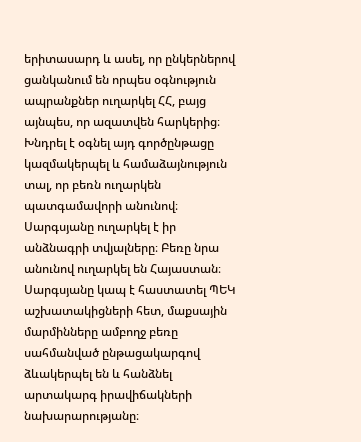երիտասարդ և ասել, որ ընկերներով ցանկանում են որպես օգնություն ապրանքներ ուղարկել ՀՀ, բայց այնպես, որ ազատվեն հարկերից։ Խնդրել է օգնել այդ գործընթացը կազմակերպել և համաձայնություն տալ, որ բեռն ուղարկեն պատգամավորի անունով։ Սարգսյանը ուղարկել է իր անձնագրի տվյալները։ Բեռը նրա անունով ուղարկել են Հայաստան։ Սարգսյանը կապ է հաստատել ՊԵԿ աշխատակիցների հետ, մաքսային մարմինները ամբողջ բեռը սահմանված ընթացակարգով ձևակերպել են և հանձնել արտակարգ իրավիճակների նախարարությանը։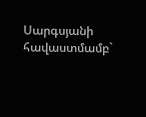Սարգսյանի հավաստմամբ`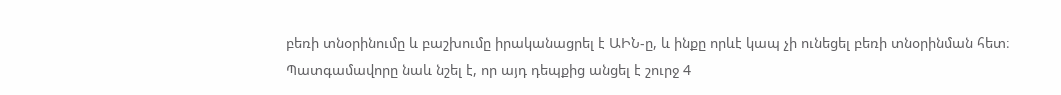բեռի տնօրինումը և բաշխումը իրականացրել է ԱԻՆ-ը, և ինքը որևէ կապ չի ունեցել բեռի տնօրինման հետ։
Պատգամավորը նաև նշել է, որ այդ դեպքից անցել է շուրջ 4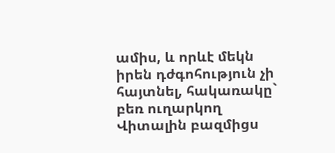ամիս, և որևէ մեկն իրեն դժգոհություն չի հայտնել, հակառակը` բեռ ուղարկող Վիտալին բազմիցս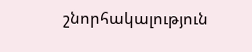շնորհակալություն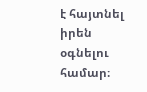է հայտնել իրեն օգնելու համար։